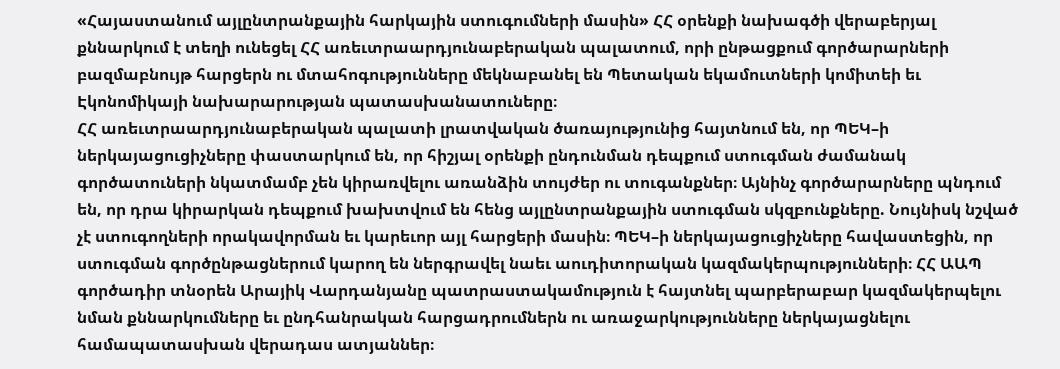«Հայաստանում այլընտրանքային հարկային ստուգումների մասին» ՀՀ օրենքի նախագծի վերաբերյալ քննարկում է տեղի ունեցել ՀՀ առեւտրաարդյունաբերական պալատում, որի ընթացքում գործարարների բազմաբնույթ հարցերն ու մտահոգությունները մեկնաբանել են Պետական եկամուտների կոմիտեի եւ Էկոնոմիկայի նախարարության պատասխանատուները։
ՀՀ առեւտրաարդյունաբերական պալատի լրատվական ծառայությունից հայտնում են, որ ՊԵԿ–ի ներկայացուցիչները փաստարկում են, որ հիշյալ օրենքի ընդունման դեպքում ստուգման ժամանակ գործատուների նկատմամբ չեն կիրառվելու առանձին տույժեր ու տուգանքներ։ Այնինչ գործարարները պնդում են, որ դրա կիրարկան դեպքում խախտվում են հենց այլընտրանքային ստուգման սկզբունքները. Նույնիսկ նշված չէ ստուգողների որակավորման եւ կարեւոր այլ հարցերի մասին։ ՊԵԿ–ի ներկայացուցիչները հավաստեցին, որ ստուգման գործընթացներում կարող են ներգրավել նաեւ աուդիտորական կազմակերպությունների։ ՀՀ ԱԱՊ գործադիր տնօրեն Արայիկ Վարդանյանը պատրաստակամություն է հայտնել պարբերաբար կազմակերպելու նման քննարկումները եւ ընդհանրական հարցադրումներն ու առաջարկությունները ներկայացնելու համապատասխան վերադաս ատյաններ։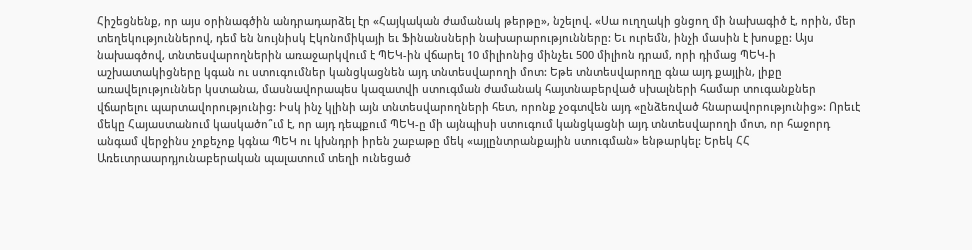Հիշեցնենք, որ այս օրինագծին անդրադարձել էր «Հայկական ժամանակ թերթը», նշելով. «Սա ուղղակի ցնցող մի նախագիծ է, որին, մեր տեղեկություններով, դեմ են նույնիսկ Էկոնոմիկայի եւ Ֆինանսների նախարարությունները: Եւ ուրեմն, ինչի մասին է խոսքը: Այս նախագծով, տնտեսվարողներին առաջարկվում է ՊԵԿ-ին վճարել 10 միլիոնից մինչեւ 500 միլիոն դրամ, որի դիմաց ՊԵԿ-ի աշխատակիցները կգան ու ստուգումներ կանցկացնեն այդ տնտեսվարողի մոտ: Եթե տնտեսվարողը գնա այդ քայլին, լիքը առավելություններ կստանա, մասնավորապես կազատվի ստուգման ժամանակ հայտնաբերված սխալների համար տուգանքներ վճարելու պարտավորությունից: Իսկ ինչ կլինի այն տնտեսվարողների հետ, որոնք չօգտվեն այդ «ընձեռված հնարավորությունից»: Որեւէ մեկը Հայաստանում կասկածո՞ւմ է, որ այդ դեպքում ՊԵԿ-ը մի այնպիսի ստուգում կանցկացնի այդ տնտեսվարողի մոտ, որ հաջորդ անգամ վերջինս չոքեչոք կգնա ՊԵԿ ու կխնդրի իրեն շաբաթը մեկ «այլընտրանքային ստուգման» ենթարկել: Երեկ ՀՀ Առեւտրաարդյունաբերական պալատում տեղի ունեցած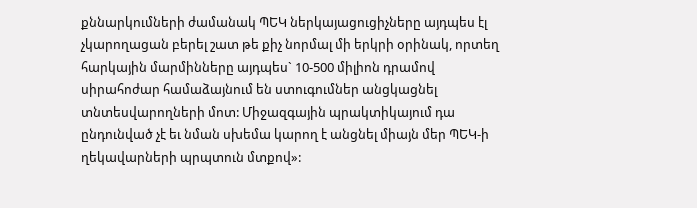քննարկումների ժամանակ ՊԵԿ ներկայացուցիչները այդպես էլ չկարողացան բերել շատ թե քիչ նորմալ մի երկրի օրինակ, որտեղ հարկային մարմինները այդպես` 10-500 միլիոն դրամով սիրահոժար համաձայնում են ստուգումներ անցկացնել տնտեսվարողների մոտ: Միջազգային պրակտիկայում դա ընդունված չէ եւ նման սխեմա կարող է անցնել միայն մեր ՊԵԿ-ի ղեկավարների պրպտուն մտքով»: